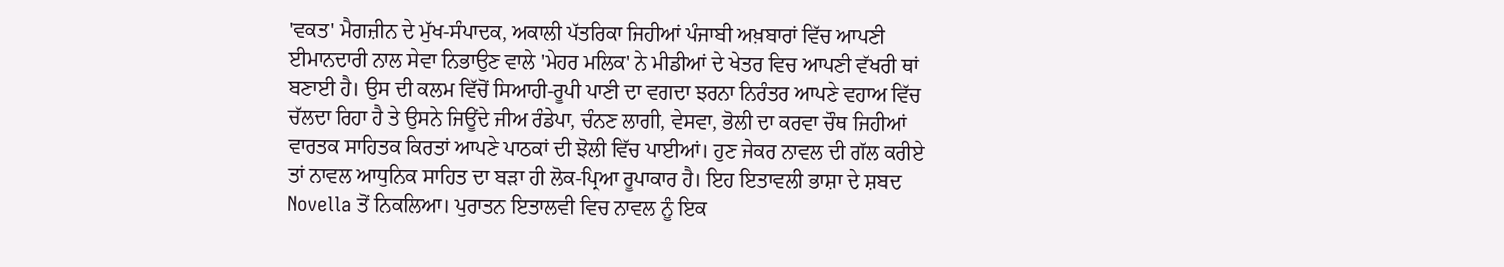'ਵਕਤ' ਮੈਗਜ਼ੀਨ ਦੇ ਮੁੱਖ-ਸੰਪਾਦਕ, ਅਕਾਲੀ ਪੱਤਰਿਕਾ ਜਿਹੀਆਂ ਪੰਜਾਬੀ ਅਖ਼ਬਾਰਾਂ ਵਿੱਚ ਆਪਣੀ ਈਮਾਨਦਾਰੀ ਨਾਲ ਸੇਵਾ ਨਿਭਾਉਣ ਵਾਲੇ 'ਮੇਹਰ ਮਲਿਕ' ਨੇ ਮੀਡੀਆਂ ਦੇ ਖੇਤਰ ਵਿਚ ਆਪਣੀ ਵੱਖਰੀ ਥਾਂ ਬਣਾਈ ਹੈ। ਉਸ ਦੀ ਕਲਮ ਵਿੱਚੋਂ ਸਿਆਹੀ-ਰੂਪੀ ਪਾਣੀ ਦਾ ਵਗਦਾ ਝਰਨਾ ਨਿਰੰਤਰ ਆਪਣੇ ਵਹਾਅ ਵਿੱਚ ਚੱਲਦਾ ਰਿਹਾ ਹੈ ਤੇ ਉਸਨੇ ਜਿਊਂਦੇ ਜੀਅ ਰੰਡੇਪਾ, ਚੰਨਣ ਲਾਗੀ, ਵੇਸਵਾ, ਭੋਲੀ ਦਾ ਕਰਵਾ ਚੌਥ ਜਿਹੀਆਂ ਵਾਰਤਕ ਸਾਹਿਤਕ ਕਿਰਤਾਂ ਆਪਣੇ ਪਾਠਕਾਂ ਦੀ ਝੋਲੀ ਵਿੱਚ ਪਾਈਆਂ। ਹੁਣ ਜੇਕਰ ਨਾਵਲ ਦੀ ਗੱਲ ਕਰੀਏ ਤਾਂ ਨਾਵਲ ਆਧੁਨਿਕ ਸਾਹਿਤ ਦਾ ਬੜਾ ਹੀ ਲੋਕ-ਪ੍ਰਿਆ ਰੂਪਾਕਾਰ ਹੈ। ਇਹ ਇਤਾਵਲੀ ਭਾਸ਼ਾ ਦੇ ਸ਼ਬਦ Novella ਤੋਂ ਨਿਕਲਿਆ। ਪੁਰਾਤਨ ਇਤਾਲਵੀ ਵਿਚ ਨਾਵਲ ਨੂੰ ਇਕ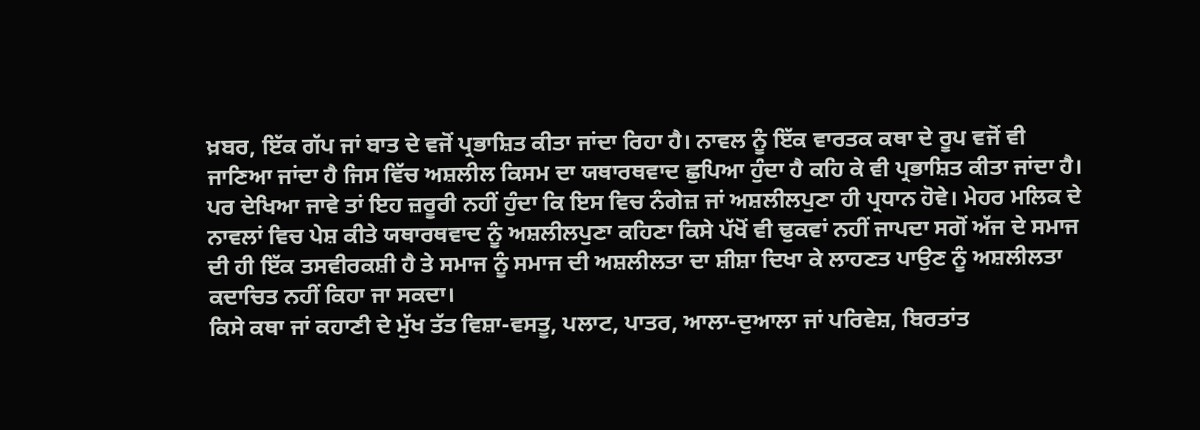ਖ਼ਬਰ, ਇੱਕ ਗੱਪ ਜਾਂ ਬਾਤ ਦੇ ਵਜੋਂ ਪ੍ਰਭਾਸ਼ਿਤ ਕੀਤਾ ਜਾਂਦਾ ਰਿਹਾ ਹੈ। ਨਾਵਲ ਨੂੰ ਇੱਕ ਵਾਰਤਕ ਕਥਾ ਦੇ ਰੂਪ ਵਜੋਂ ਵੀ ਜਾਣਿਆ ਜਾਂਦਾ ਹੈ ਜਿਸ ਵਿੱਚ ਅਸ਼ਲੀਲ ਕਿਸਮ ਦਾ ਯਥਾਰਥਵਾਦ ਛੁਪਿਆ ਹੁੰਦਾ ਹੈ ਕਹਿ ਕੇ ਵੀ ਪ੍ਰਭਾਸ਼ਿਤ ਕੀਤਾ ਜਾਂਦਾ ਹੈ। ਪਰ ਦੇਖਿਆ ਜਾਵੇ ਤਾਂ ਇਹ ਜ਼ਰੂਰੀ ਨਹੀਂ ਹੁੰਦਾ ਕਿ ਇਸ ਵਿਚ ਨੰਗੇਜ਼ ਜਾਂ ਅਸ਼ਲੀਲਪੁਣਾ ਹੀ ਪ੍ਰਧਾਨ ਹੋਵੇ। ਮੇਹਰ ਮਲਿਕ ਦੇ ਨਾਵਲਾਂ ਵਿਚ ਪੇਸ਼ ਕੀਤੇ ਯਥਾਰਥਵਾਦ ਨੂੰ ਅਸ਼ਲੀਲਪੁਣਾ ਕਹਿਣਾ ਕਿਸੇ ਪੱਖੋਂ ਵੀ ਢੁਕਵਾਂ ਨਹੀਂ ਜਾਪਦਾ ਸਗੋਂ ਅੱਜ ਦੇ ਸਮਾਜ ਦੀ ਹੀ ਇੱਕ ਤਸਵੀਰਕਸ਼ੀ ਹੈ ਤੇ ਸਮਾਜ ਨੂੰ ਸਮਾਜ ਦੀ ਅਸ਼ਲੀਲਤਾ ਦਾ ਸ਼ੀਸ਼ਾ ਦਿਖਾ ਕੇ ਲਾਹਣਤ ਪਾਉਣ ਨੂੰ ਅਸ਼ਲੀਲਤਾ ਕਦਾਚਿਤ ਨਹੀਂ ਕਿਹਾ ਜਾ ਸਕਦਾ।
ਕਿਸੇ ਕਥਾ ਜਾਂ ਕਹਾਣੀ ਦੇ ਮੁੱਖ ਤੱਤ ਵਿਸ਼ਾ-ਵਸਤੂ, ਪਲਾਟ, ਪਾਤਰ, ਆਲਾ-ਦੁਆਲਾ ਜਾਂ ਪਰਿਵੇਸ਼, ਬਿਰਤਾਂਤ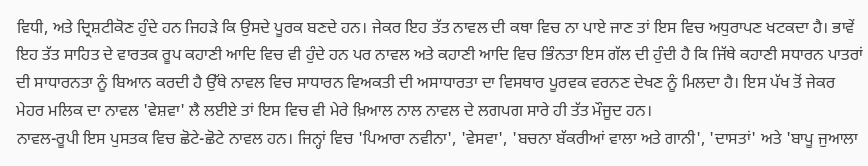ਵਿਧੀ, ਅਤੇ ਦ੍ਰਿਸ਼ਟੀਕੋਣ ਹੁੰਦੇ ਹਨ ਜਿਹੜੇ ਕਿ ਉਸਦੇ ਪੂਰਕ ਬਣਦੇ ਹਨ। ਜੇਕਰ ਇਹ ਤੱਤ ਨਾਵਲ ਦੀ ਕਥਾ ਵਿਚ ਨਾ ਪਾਏ ਜਾਣ ਤਾਂ ਇਸ ਵਿਚ ਅਧੁਰਾਪਣ ਖਟਕਦਾ ਹੈ। ਭਾਵੇਂ ਇਹ ਤੱਤ ਸਾਹਿਤ ਦੇ ਵਾਰਤਕ ਰੂਪ ਕਹਾਣੀ ਆਦਿ ਵਿਚ ਵੀ ਹੁੰਦੇ ਹਨ ਪਰ ਨਾਵਲ ਅਤੇ ਕਹਾਣੀ ਆਦਿ ਵਿਚ ਭਿੰਨਤਾ ਇਸ ਗੱਲ ਦੀ ਹੁੰਦੀ ਹੈ ਕਿ ਜਿੱਥੇ ਕਹਾਣੀ ਸਧਾਰਨ ਪਾਤਰਾਂ ਦੀ ਸਾਧਾਰਨਤਾ ਨੂੰ ਬਿਆਨ ਕਰਦੀ ਹੈ ਉੱਥੇ ਨਾਵਲ ਵਿਚ ਸਾਧਾਰਨ ਵਿਅਕਤੀ ਦੀ ਅਸਾਧਾਰਤਾ ਦਾ ਵਿਸਥਾਰ ਪੂਰਵਕ ਵਰਨਣ ਦੇਖਣ ਨੂੰ ਮਿਲਦਾ ਹੈ। ਇਸ ਪੱਖ ਤੋਂ ਜੇਕਰ ਮੇਹਰ ਮਲਿਕ ਦਾ ਨਾਵਲ 'ਵੇਸ਼ਵਾ' ਲੈ ਲਈਏ ਤਾਂ ਇਸ ਵਿਚ ਵੀ ਮੇਰੇ ਖ਼ਿਆਲ ਨਾਲ ਨਾਵਲ ਦੇ ਲਗਪਗ ਸਾਰੇ ਹੀ ਤੱਤ ਮੌਜੂਦ ਹਨ।
ਨਾਵਲ-ਰੂਪੀ ਇਸ ਪੁਸਤਕ ਵਿਚ ਛੋਟੇ-ਛੋਟੇ ਨਾਵਲ ਹਨ। ਜਿਨ੍ਹਾਂ ਵਿਚ 'ਪਿਆਰਾ ਨਵੀਨਾ', 'ਵੇਸਵਾ', 'ਬਚਨਾ ਬੱਕਰੀਆਂ ਵਾਲਾ ਅਤੇ ਗਾਨੀ', 'ਦਾਸਤਾਂ' ਅਤੇ 'ਬਾਪੂ ਜੁਆਲਾ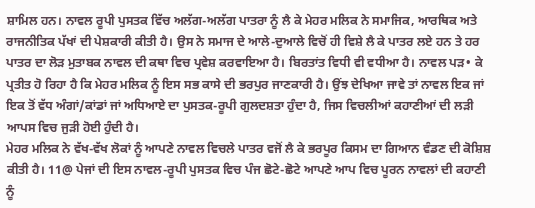ਸ਼ਾਮਿਲ ਹਨ। ਨਾਵਲ ਰੂਪੀ ਪੁਸਤਕ ਵਿੱਚ ਅਲੱਗ-ਅਲੱਗ ਪਾਤਰਾ ਨੂੰ ਲੈ ਕੇ ਮੇਹਰ ਮਲਿਕ ਨੇ ਸਮਾਜਿਕ, ਆਰਥਿਕ ਅਤੇ ਰਾਜਨੀਤਿਕ ਪੱਖਾਂ ਦੀ ਪੇਸ਼ਕਾਰੀ ਕੀਤੀ ਹੈ। ਉਸ ਨੇ ਸਮਾਜ ਦੇ ਆਲੇ-ਦੁਆਲੇ ਵਿਚੋਂ ਹੀ ਵਿਸ਼ੇ ਲੈ ਕੇ ਪਾਤਰ ਲਏ ਹਨ ਤੇ ਹਰ ਪਾਤਰ ਦਾ ਲੋੜ ਮੁਤਾਬਕ ਨਾਵਲ ਦੀ ਕਥਾ ਵਿਚ ਪ੍ਰਵੇਸ਼ ਕਰਵਾਇਆ ਹੈ। ਬਿਰਤਾਂਤ ਵਿਧੀ ਵੀ ਵਧੀਆ ਹੈ। ਨਾਵਲ ਪੜ• ਕੇ ਪ੍ਰਤੀਤ ਹੋ ਰਿਹਾ ਹੈ ਕਿ ਮੇਹਰ ਮਲਿਕ ਨੂੰ ਇਸ ਸਭ ਕਾਸੇ ਦੀ ਭਰਪੁਰ ਜਾਣਕਾਰੀ ਹੈ। ਉਂਝ ਦੇਖਿਆ ਜਾਵੇ ਤਾਂ ਨਾਵਲ ਇਕ ਜਾਂ ਇਕ ਤੋਂ ਵੱਧ ਅੰਗਾਂ/ਕਾਂਡਾਂ ਜਾਂ ਅਧਿਆਏ ਦਾ ਪੁਸਤਕ-ਰੂਪੀ ਗੁਲਦਸ਼ਤਾ ਹੁੰਦਾ ਹੈ, ਜਿਸ ਵਿਚਲੀਆਂ ਕਹਾਣੀਆਂ ਦੀ ਲੜੀ ਆਪਸ ਵਿਚ ਜੁੜੀ ਹੋਈ ਹੁੰਦੀ ਹੈ।
ਮੇਹਰ ਮਲਿਕ ਨੇ ਵੱਖ-ਵੱਖ ਲੋਕਾਂ ਨੂੰ ਆਪਣੇ ਨਾਵਲ ਵਿਚਲੇ ਪਾਤਰ ਵਜੋਂ ਲੈ ਕੇ ਭਰਪੂਰ ਕਿਸਮ ਦਾ ਗਿਆਨ ਵੰਡਣ ਦੀ ਕੋਸ਼ਿਸ਼ ਕੀਤੀ ਹੈ। 11@ ਪੇਜਾਂ ਦੀ ਇਸ ਨਾਵਲ-ਰੂਪੀ ਪੁਸਤਕ ਵਿਚ ਪੰਜ ਛੋਟੇ-ਛੋਟੇ ਆਪਣੇ ਆਪ ਵਿਚ ਪੂਰਨ ਨਾਵਲਾਂ ਦੀ ਕਹਾਣੀ ਨੂੰ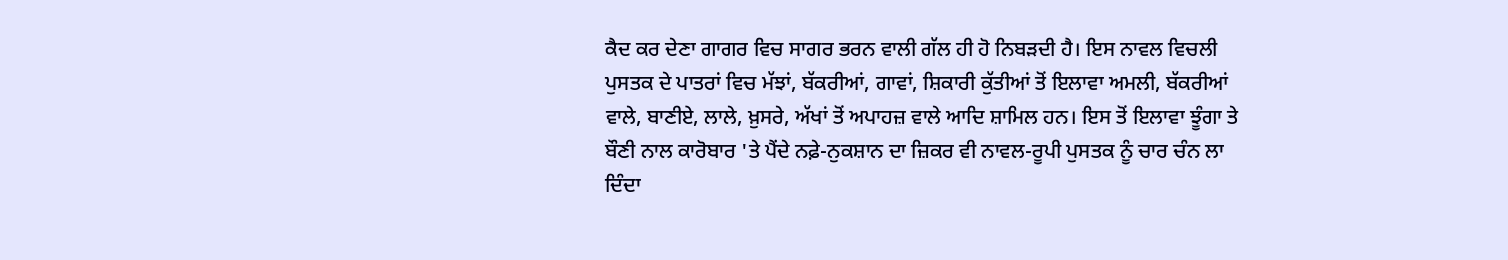ਕੈਦ ਕਰ ਦੇਣਾ ਗਾਗਰ ਵਿਚ ਸਾਗਰ ਭਰਨ ਵਾਲੀ ਗੱਲ ਹੀ ਹੋ ਨਿਬੜਦੀ ਹੈ। ਇਸ ਨਾਵਲ ਵਿਚਲੀ ਪੁਸਤਕ ਦੇ ਪਾਤਰਾਂ ਵਿਚ ਮੱਝਾਂ, ਬੱਕਰੀਆਂ, ਗਾਵਾਂ, ਸ਼ਿਕਾਰੀ ਕੁੱਤੀਆਂ ਤੋਂ ਇਲਾਵਾ ਅਮਲੀ, ਬੱਕਰੀਆਂ ਵਾਲੇ, ਬਾਣੀਏ, ਲਾਲੇ, ਖ਼ੁਸਰੇ, ਅੱਖਾਂ ਤੋਂ ਅਪਾਹਜ਼ ਵਾਲੇ ਆਦਿ ਸ਼ਾਮਿਲ ਹਨ। ਇਸ ਤੋਂ ਇਲਾਵਾ ਝੂੰਗਾ ਤੇ ਬੌਣੀ ਨਾਲ ਕਾਰੋਬਾਰ 'ਤੇ ਪੈਂਦੇ ਨਫ਼ੇ-ਨੁਕਸ਼ਾਨ ਦਾ ਜ਼ਿਕਰ ਵੀ ਨਾਵਲ-ਰੂਪੀ ਪੁਸਤਕ ਨੂੰ ਚਾਰ ਚੰਨ ਲਾ ਦਿੰਦਾ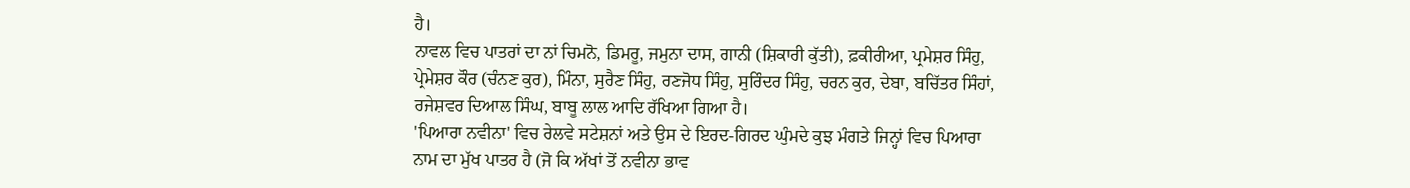ਹੈ।
ਨਾਵਲ ਵਿਚ ਪਾਤਰਾਂ ਦਾ ਨਾਂ ਚਿਮਨੋ, ਡਿਮਰੂ, ਜਮੁਨਾ ਦਾਸ, ਗਾਨੀ (ਸ਼ਿਕਾਰੀ ਕੁੱਤੀ), ਫ਼ਕੀਰੀਆ, ਪ੍ਰਮੇਸ਼ਰ ਸਿੰਹੁ, ਪ੍ਰੇਮੇਸ਼ਰ ਕੌਰ (ਚੰਨਣ ਕੁਰ), ਮਿੰਨਾ, ਸੁਰੈਣ ਸਿੰਹੁ, ਰਣਜੋਧ ਸਿੰਹੁ, ਸੁਰਿੰਦਰ ਸਿੰਹੁ, ਚਰਨ ਕੁਰ, ਦੇਬਾ, ਬਚਿੱਤਰ ਸਿੰਹਾਂ, ਰਜੇਸ਼ਵਰ ਦਿਆਲ ਸਿੰਘ, ਬਾਬੂ ਲਾਲ ਆਦਿ ਰੱਖਿਆ ਗਿਆ ਹੈ।
'ਪਿਆਰਾ ਨਵੀਨਾ' ਵਿਚ ਰੇਲਵੇ ਸਟੇਸ਼ਨਾਂ ਅਤੇ ਉਸ ਦੇ ਇਰਦ-ਗਿਰਦ ਘੁੰਮਦੇ ਕੁਝ ਮੰਗਤੇ ਜਿਨ੍ਹਾਂ ਵਿਚ ਪਿਆਰਾ ਨਾਮ ਦਾ ਮੁੱਖ ਪਾਤਰ ਹੈ (ਜੋ ਕਿ ਅੱਖਾਂ ਤੋਂ ਨਵੀਨਾ ਭਾਵ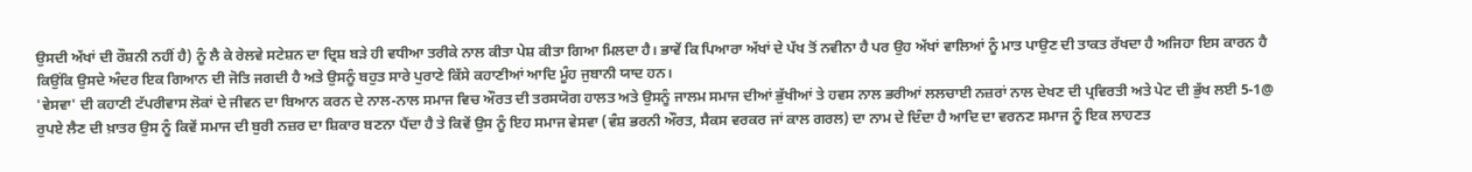ਉਸਦੀ ਅੱਖਾਂ ਦੀ ਰੌਸ਼ਨੀ ਨਹੀਂ ਹੈ) ਨੂੰ ਲੈ ਕੇ ਰੇਲਵੇ ਸਟੇਸ਼ਨ ਦਾ ਦ੍ਰਿਸ਼ ਬੜੇ ਹੀ ਵਧੀਆ ਤਰੀਕੇ ਨਾਲ ਕੀਤਾ ਪੇਸ਼ ਕੀਤਾ ਗਿਆ ਮਿਲਦਾ ਹੈ। ਭਾਵੇਂ ਕਿ ਪਿਆਰਾ ਅੱਖਾਂ ਦੇ ਪੱਖ ਤੋਂ ਨਵੀਨਾ ਹੈ ਪਰ ਉਹ ਅੱਖਾਂ ਵਾਲਿਆਂ ਨੂੰ ਮਾਤ ਪਾਉਣ ਦੀ ਤਾਕਤ ਰੱਖਦਾ ਹੈ ਅਜਿਹਾ ਇਸ ਕਾਰਨ ਹੈ ਕਿਉਂਕਿ ਉਸਦੇ ਅੰਦਰ ਇਕ ਗਿਆਨ ਦੀ ਜੋਤਿ ਜਗਦੀ ਹੈ ਅਤੇ ਉਸਨੂੰ ਬਹੁਤ ਸਾਰੇ ਪੁਰਾਣੇ ਕਿੱਸੇ ਕਹਾਣੀਆਂ ਆਦਿ ਮੂੰਹ ਜੁਬਾਨੀ ਯਾਦ ਹਨ।
'ਵੇਸਵਾ' ਦੀ ਕਹਾਣੀ ਟੱਪਰੀਵਾਸ ਲੋਕਾਂ ਦੇ ਜੀਵਨ ਦਾ ਬਿਆਨ ਕਰਨ ਦੇ ਨਾਲ-ਨਾਲ ਸਮਾਜ ਵਿਚ ਔਰਤ ਦੀ ਤਰਸਯੋਗ ਹਾਲਤ ਅਤੇ ਉਸਨੂੰ ਜਾਲਮ ਸਮਾਜ ਦੀਆਂ ਭੁੱਖੀਆਂ ਤੇ ਹਵਸ ਨਾਲ ਭਰੀਆਂ ਲਲਚਾਈ ਨਜ਼ਰਾਂ ਨਾਲ ਦੇਖਣ ਦੀ ਪ੍ਰਵਿਰਤੀ ਅਤੇ ਪੇਟ ਦੀ ਭੁੱਖ ਲਈ 5-1@ ਰੁਪਏ ਲੈਣ ਦੀ ਖ਼ਾਤਰ ਉਸ ਨੂੰ ਕਿਵੇਂ ਸਮਾਜ ਦੀ ਬੁਰੀ ਨਜ਼ਰ ਦਾ ਸ਼ਿਕਾਰ ਬਣਨਾ ਪੈਂਦਾ ਹੈ ਤੇ ਕਿਵੇਂ ਉਸ ਨੂੰ ਇਹ ਸਮਾਜ ਵੇਸਵਾ (ਵੰਸ਼ ਭਰਨੀ ਔਰਤ, ਸੈਕਸ ਵਰਕਰ ਜਾਂ ਕਾਲ ਗਰਲ) ਦਾ ਨਾਮ ਦੇ ਦਿੰਦਾ ਹੈ ਆਦਿ ਦਾ ਵਰਨਣ ਸਮਾਜ ਨੂੰ ਇਕ ਲਾਹਣਤ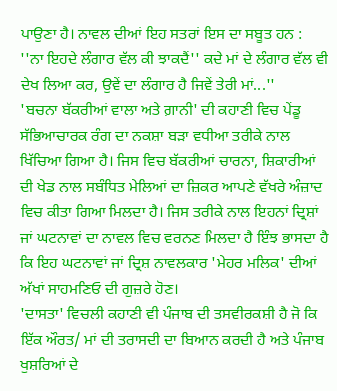ਪਾਉਣਾ ਹੈ। ਨਾਵਲ ਦੀਆਂ ਇਹ ਸਤਰਾਂ ਇਸ ਦਾ ਸਬੂਤ ਹਨ :
''ਨਾ ਇਹਦੇ ਲੰਗਾਰ ਵੱਲ ਕੀ ਝਾਕਦੈਂ'' ਕਦੇ ਮਾਂ ਦੇ ਲੰਗਾਰ ਵੱਲ ਵੀ ਦੇਖ ਲਿਆ ਕਰ, ਉਵੇਂ ਦਾ ਲੰਗਾਰ ਹੈ ਜਿਵੇਂ ਤੇਰੀ ਮਾਂ...''
'ਬਚਨਾ ਬੱਕਰੀਆਂ ਵਾਲਾ ਅਤੇ ਗ਼ਾਨੀ' ਦੀ ਕਹਾਣੀ ਵਿਚ ਪੇਂਡੂ ਸੱਭਿਆਚਾਰਕ ਰੰਗ ਦਾ ਨਕਸ਼ਾ ਬੜਾ ਵਧੀਆ ਤਰੀਕੇ ਨਾਲ ਖਿੱਚਿਆ ਗਿਆ ਹੈ। ਜਿਸ ਵਿਚ ਬੱਕਰੀਆਂ ਚਾਰਨਾ, ਸ਼ਿਕਾਰੀਆਂ ਦੀ ਖੇਡ ਨਾਲ ਸਬੰਧਿਤ ਮੇਲਿਆਂ ਦਾ ਜ਼ਿਕਰ ਆਪਣੇ ਵੱਖਰੇ ਅੰਜ਼ਾਦ ਵਿਚ ਕੀਤਾ ਗਿਆ ਮਿਲਦਾ ਹੈ। ਜਿਸ ਤਰੀਕੇ ਨਾਲ ਇਹਨਾਂ ਦ੍ਰਿਸ਼ਾਂ ਜਾਂ ਘਟਨਾਵਾਂ ਦਾ ਨਾਵਲ ਵਿਚ ਵਰਨਣ ਮਿਲਦਾ ਹੈ ਇੰਝ ਭਾਸਦਾ ਹੈ ਕਿ ਇਹ ਘਟਨਾਵਾਂ ਜਾਂ ਦ੍ਰਿਸ਼ ਨਾਵਲਕਾਰ 'ਮੇਹਰ ਮਲਿਕ' ਦੀਆਂ ਅੱਖਾਂ ਸਾਹਮਣਿਓ ਦੀ ਗੁਜ਼ਰੇ ਹੋਣ।
'ਦਾਸਤਾ' ਵਿਚਲੀ ਕਹਾਣੀ ਵੀ ਪੰਜਾਬ ਦੀ ਤਸਵੀਰਕਸ਼ੀ ਹੈ ਜੋ ਕਿ ਇੱਕ ਔਰਤ/ ਮਾਂ ਦੀ ਤਰਾਸਦੀ ਦਾ ਬਿਆਨ ਕਰਦੀ ਹੈ ਅਤੇ ਪੰਜਾਬ ਖੁਸ਼ਰਿਆਂ ਦੇ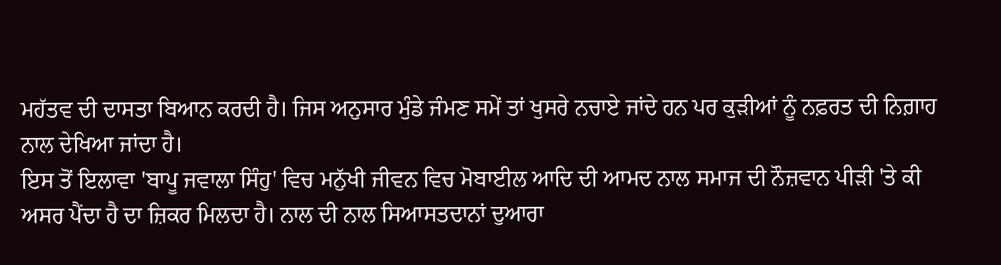ਮਹੱਤਵ ਦੀ ਦਾਸਤਾ ਬਿਆਨ ਕਰਦੀ ਹੈ। ਜਿਸ ਅਨੁਸਾਰ ਮੁੰਡੇ ਜੰਮਣ ਸਮੇਂ ਤਾਂ ਖੁਸਰੇ ਨਚਾਏ ਜਾਂਦੇ ਹਨ ਪਰ ਕੁੜੀਆਂ ਨੂੰ ਨਫ਼ਰਤ ਦੀ ਨਿਗ਼ਾਹ ਨਾਲ ਦੇਖਿਆ ਜਾਂਦਾ ਹੈ।
ਇਸ ਤੋਂ ਇਲਾਵਾ 'ਬਾਪੂ ਜਵਾਲਾ ਸਿੰਹੁ' ਵਿਚ ਮਨੁੱਖੀ ਜੀਵਨ ਵਿਚ ਮੋਬਾਈਲ ਆਦਿ ਦੀ ਆਮਦ ਨਾਲ ਸਮਾਜ ਦੀ ਨੌਜ਼ਵਾਨ ਪੀੜੀ 'ਤੇ ਕੀ ਅਸਰ ਪੈਂਦਾ ਹੈ ਦਾ ਜ਼ਿਕਰ ਮਿਲਦਾ ਹੈ। ਨਾਲ ਦੀ ਨਾਲ ਸਿਆਸਤਦਾਨਾਂ ਦੁਆਰਾ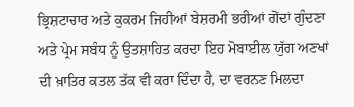ਭ੍ਰਿਸ਼ਟਾਚਾਰ ਅਤੇ ਕੁਕਰਮ ਜਿਹੀਆਂ ਬੇਸ਼ਰਮੀ ਭਰੀਆਂ ਗੋਂਦਾਂ ਗੁੰਦਣਾ ਅਤੇ ਪ੍ਰੇਮ ਸਬੰਧ ਨੂੰ ਉਤਸ਼ਾਹਿਤ ਕਰਦਾ ਇਹ ਮੋਬਾਈਲ ਯੁੱਗ ਅਣਖਾਂ ਦੀ ਖ਼ਾਤਿਰ ਕਤਲ ਤੱਕ ਵੀ ਕਰਾ ਦਿੰਦਾ ਹੈ, ਦਾ ਵਰਨਣ ਮਿਲਦਾ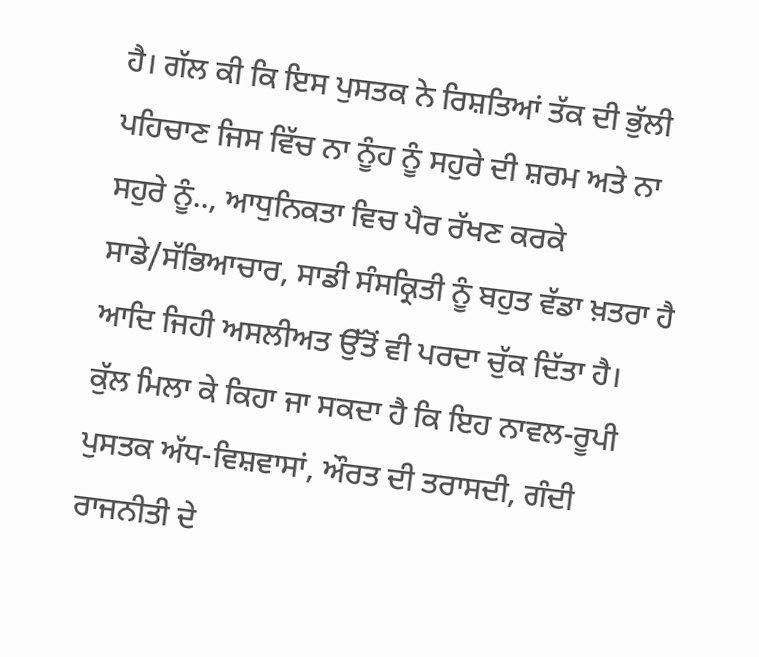ਹੈ। ਗੱਲ ਕੀ ਕਿ ਇਸ ਪੁਸਤਕ ਨੇ ਰਿਸ਼ਤਿਆਂ ਤੱਕ ਦੀ ਭੁੱਲੀ ਪਹਿਚਾਣ ਜਿਸ ਵਿੱਚ ਨਾ ਨੂੰਹ ਨੂੰ ਸਹੁਰੇ ਦੀ ਸ਼ਰਮ ਅਤੇ ਨਾ ਸਹੁਰੇ ਨੂੰ.., ਆਧੁਨਿਕਤਾ ਵਿਚ ਪੈਰ ਰੱਖਣ ਕਰਕੇ ਸਾਡੇ/ਸੱਭਿਆਚਾਰ, ਸਾਡੀ ਸੰਸਕ੍ਰਿਤੀ ਨੂੰ ਬਹੁਤ ਵੱਡਾ ਖ਼ਤਰਾ ਹੈ ਆਦਿ ਜਿਹੀ ਅਸਲੀਅਤ ਉੱਤੋਂ ਵੀ ਪਰਦਾ ਚੁੱਕ ਦਿੱਤਾ ਹੈ।
ਕੁੱਲ ਮਿਲਾ ਕੇ ਕਿਹਾ ਜਾ ਸਕਦਾ ਹੈ ਕਿ ਇਹ ਨਾਵਲ-ਰੂਪੀ ਪੁਸਤਕ ਅੱਧ-ਵਿਸ਼ਵਾਸਾਂ, ਔਰਤ ਦੀ ਤਰਾਸਦੀ, ਗੰਦੀ ਰਾਜਨੀਤੀ ਦੇ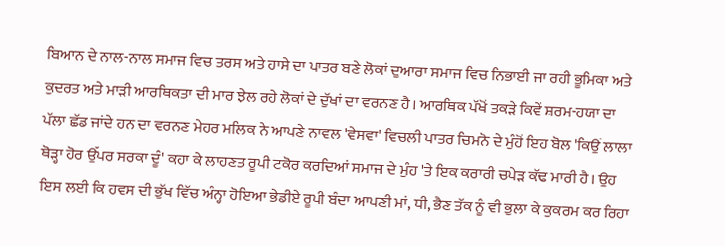ਬਿਆਨ ਦੇ ਨਾਲ-ਨਾਲ ਸਮਾਜ ਵਿਚ ਤਰਸ ਅਤੇ ਹਾਸੇ ਦਾ ਪਾਤਰ ਬਣੇ ਲੋਕਾਂ ਦੁਆਰਾ ਸਮਾਜ ਵਿਚ ਨਿਭਾਈ ਜਾ ਰਹੀ ਭੂਮਿਕਾ ਅਤੇ ਕੁਦਰਤ ਅਤੇ ਮਾੜੀ ਆਰਥਿਕਤਾ ਦੀ ਮਾਰ ਝੇਲ ਰਹੇ ਲੋਕਾਂ ਦੇ ਦੁੱਖਾਂ ਦਾ ਵਰਨਣ ਹੈ। ਆਰਥਿਕ ਪੱਖੋਂ ਤਕੜੇ ਕਿਵੇਂ ਸ਼ਰਮ-ਹਯਾ ਦਾ ਪੱਲਾ ਛੱਡ ਜਾਂਦੇ ਹਨ ਦਾ ਵਰਨਣ ਮੇਹਰ ਮਲਿਕ ਨੇ ਆਪਣੇ ਨਾਵਲ 'ਵੇਸਵਾ' ਵਿਚਲੀ ਪਾਤਰ ਚਿਮਨੋ ਦੇ ਮੁੰਹੋਂ ਇਹ ਬੋਲ 'ਕਿਉਂ ਲਾਲਾ ਥੋੜ੍ਹਾ ਹੋਰ ਉੱਪਰ ਸਰਕਾ ਦੂੰ' ਕਹਾ ਕੇ ਲਾਹਣਤ ਰੂਪੀ ਟਕੋਰ ਕਰਦਿਆਂ ਸਮਾਜ ਦੇ ਮੁੰਹ 'ਤੇ ਇਕ ਕਰਾਰੀ ਚਪੇੜ ਕੱਢ ਮਾਰੀ ਹੈ। ਉਹ ਇਸ ਲਈ ਕਿ ਹਵਸ ਦੀ ਭੁੱਖ ਵਿੱਚ ਅੰਨ੍ਹਾ ਹੋਇਆ ਭੇਡੀਏ ਰੂਪੀ ਬੰਦਾ ਆਪਣੀ ਮਾਂ, ਧੀ, ਭੈਣ ਤੱਕ ਨੂੰ ਵੀ ਭੁਲਾ ਕੇ ਕੁਕਰਮ ਕਰ ਰਿਹਾ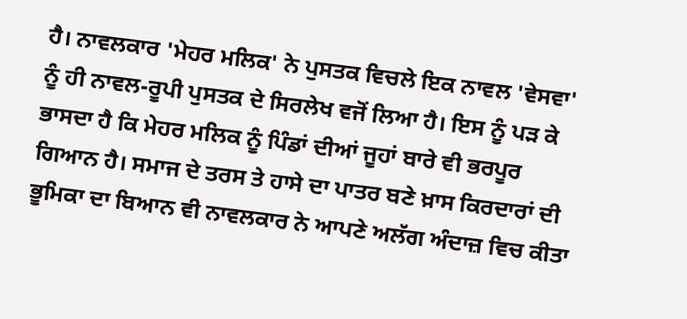ਹੈ। ਨਾਵਲਕਾਰ 'ਮੇਹਰ ਮਲਿਕ' ਨੇ ਪੁਸਤਕ ਵਿਚਲੇ ਇਕ ਨਾਵਲ 'ਵੇਸਵਾ' ਨੂੰ ਹੀ ਨਾਵਲ-ਰੂਪੀ ਪੁਸਤਕ ਦੇ ਸਿਰਲੇਖ ਵਜੋਂ ਲਿਆ ਹੈ। ਇਸ ਨੂੰ ਪੜ ਕੇ ਭਾਸਦਾ ਹੈ ਕਿ ਮੇਹਰ ਮਲਿਕ ਨੂੰ ਪਿੰਡਾਂ ਦੀਆਂ ਜੂਹਾਂ ਬਾਰੇ ਵੀ ਭਰਪੂਰ ਗਿਆਨ ਹੈ। ਸਮਾਜ ਦੇ ਤਰਸ ਤੇ ਹਾਸੇ ਦਾ ਪਾਤਰ ਬਣੇ ਖ਼ਾਸ ਕਿਰਦਾਰਾਂ ਦੀ ਭੂਮਿਕਾ ਦਾ ਬਿਆਨ ਵੀ ਨਾਵਲਕਾਰ ਨੇ ਆਪਣੇ ਅਲੱਗ ਅੰਦਾਜ਼ ਵਿਚ ਕੀਤਾ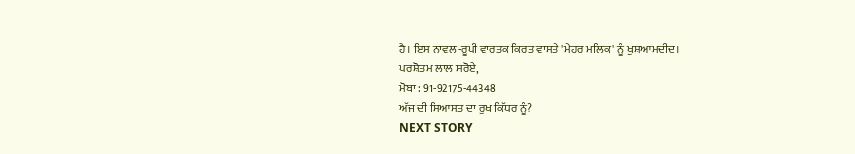ਹੈ। ਇਸ ਨਾਵਲ-ਰੂਪੀ ਵਾਰਤਕ ਕਿਰਤ ਵਾਸਤੇ 'ਮੇਹਰ ਮਲਿਕ' ਨੂੰ ਖੁਸ਼ਆਮਦੀਦ।
ਪਰਸ਼ੋਤਮ ਲਾਲ ਸਰੋਏ,
ਮੋਬਾ : 91-92175-44348
ਅੱਜ ਦੀ ਸਿਆਸਤ ਦਾ ਰੁਖ ਕਿੱਧਰ ਨੂੰ?
NEXT STORY